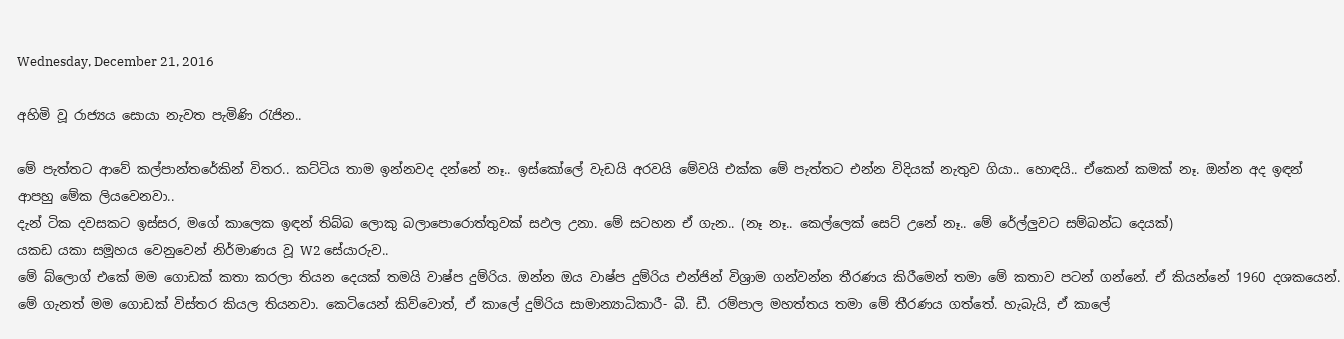Wednesday, December 21, 2016

අහිමි වූ රාජ්‍යය සොයා නැවත පැමිණි රැජින..

මේ පැත්තට ආවේ කල්පාන්තරේකින් විතර.. කට්ටිය තාම ඉන්නවද දන්නේ නෑ.. ඉස්කෝලේ වැඩයි අරවයි මේවයි එක්ක මේ පැත්තට එන්න විදියක් නැතුව ගියා.. හොඳයි.. ඒකෙන් කමක් නෑ. ඔන්න අද ඉඳන් ආපහු මේක ලියවෙනවා..
දැන් ටික දවසකට ඉස්සර, මගේ කාලෙක ඉඳන් තිබ්බ ලොකු බලාපොරොත්තුවක් සඵල උනා. මේ සටහන ඒ ගැන.. (නෑ නෑ.. කෙල්ලෙක් සෙට් උනේ නෑ.. මේ රේල්ලුවට සම්බන්ධ දෙයක්)
යකඩ යකා සමූහය වෙනුවෙන් නිර්මාණය වූ W2 සේයාරුව..
මේ බ්ලොග් එකේ මම ගොඩක් කතා කරලා තියන දෙයක් තමයි වාෂ්ප දුම්රිය. ඔන්න ඔය වාෂ්ප දුම්රිය එන්ජින් විශ්‍රාම ගන්වන්න තීරණය කිරීමෙන් තමා මේ කතාව පටන් ගන්නේ. ඒ කියන්නේ 1960 දශකයෙන්. මේ ගැනත් මම ගොඩක් විස්තර කියල තියනවා. කෙටියෙන් කිව්වොත්, ඒ කාලේ දුම්රිය සාමාන්‍යාධිකාරී- බී. ඩී. රම්පාල මහත්තය තමා මේ තීරණය ගත්තේ. හැබැයි, ඒ කාලේ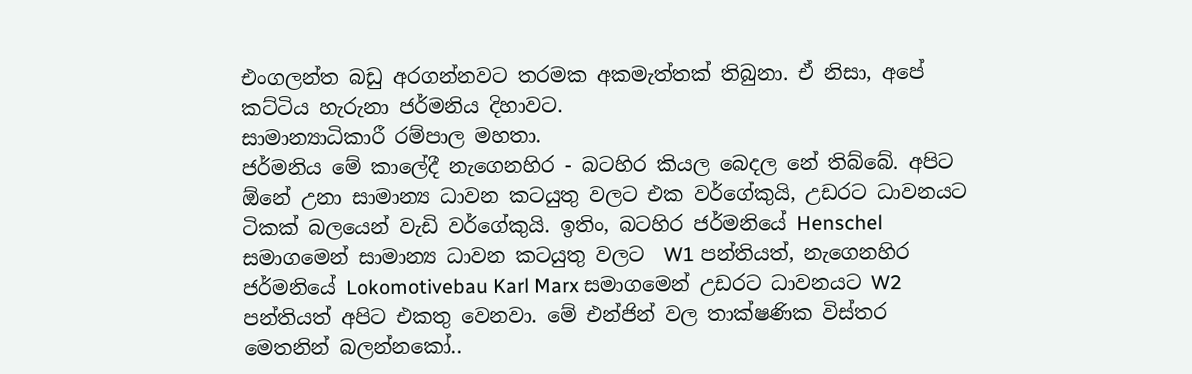එංගලන්ත බඩු අරගන්නවට තරමක අකමැත්තක් තිබුනා. ඒ නිසා, අපේ කට්ටිය හැරුනා ජර්මනිය දිහාවට.
සාමාන්‍යාධිකාරී රම්පාල මහතා.
ජර්මනිය මේ කාලේදී නැගෙනහිර - බටහිර කියල බෙදල නේ තිබ්බේ. අපිට ඕනේ උනා සාමාන්‍ය ධාවන කටයුතු වලට එක වර්ගේකුයි, උඩරට ධාවනයට ටිකක් බලයෙන් වැඩි වර්ගේකුයි. ඉතිං, බටහිර ජර්මනියේ Henschel සමාගමෙන් සාමාන්‍ය ධාවන කටයුතු වලට  W1 පන්තියත්, නැගෙනහිර ජර්මනියේ Lokomotivebau Karl Marx සමාගමෙන් උඩරට ධාවනයට W2 පන්තියත් අපිට එකතු වෙනවා. මේ එන්ජින් වල තාක්ෂණික විස්තර මෙතනින් බලන්නකෝ..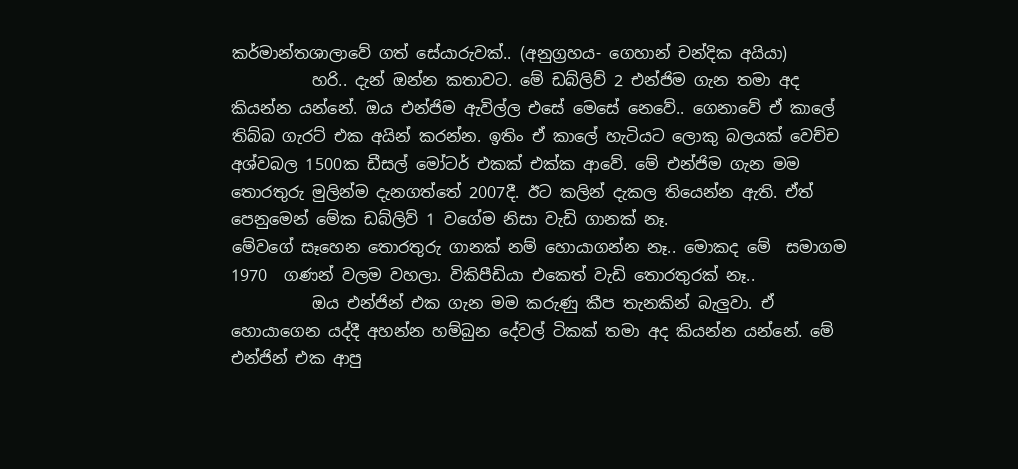කර්මාන්තශාලාවේ ගත් සේයාරුවක්.. (අනුග්‍රහය- ගෙහාන් චන්දික අයියා)
          හරි.. දැන් ඔන්න කතාවට. මේ ඩබ්ලිව් 2 එන්ජිම ගැන තමා අද කියන්න යන්නේ. ඔය එන්ජිම ඇවිල්ල එසේ මෙසේ නෙවේ.. ගෙනාවේ ඒ කාලේ තිබ්බ ගැරට් එක අයින් කරන්න. ඉතිං ඒ කාලේ හැටියට ලොකු බලයක් වෙච්ච අශ්වබල 1500ක ඩීසල් මෝටර් එකක් එක්ක ආවේ. මේ එන්ජිම ගැන මම තොරතුරු මුලින්ම දැනගත්තේ 2007දී. ඊට කලින් දැකල තියෙන්න ඇති. ඒත් පෙනුමෙන් මේක ඩබ්ලිව් 1 වගේම නිසා වැඩි ගානක් නෑ.
මේවගේ සෑහෙන තොරතුරු ගානක් නම් හොයාගන්න නෑ.. මොකද මේ  සමාගම  1970  ගණන් වලම වහලා. විකිපීඩියා එකෙත් වැඩි තොරතුරක් නෑ..
          ඔය එන්ජින් එක ගැන මම කරුණු කීප තැනකින් බැලුවා. ඒ හොයාගෙන යද්දී අහන්න හම්බුන දේවල් ටිකක් තමා අද කියන්න යන්නේ. මේ එන්ජින් එක ආපු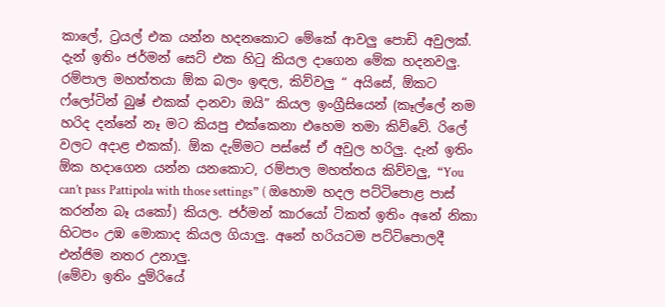කාලේ, ට්‍රයල් එක යන්න හදනකොට මේකේ ආවලු පොඩි අවුලක්. දැන් ඉතිං ජර්මන් සෙට් එක හිටු කියල දාගෙන මේක හදනවලු. රම්පාල මහත්තයා ඕක බලං ඉඳල, කිව්වලු “ අයිසේ, ඕකට ෆ්ලෝටින් බුෂ් එකක් දානවා ඔයි” කියල ඉංග්‍රීසියෙන් (කෑල්ලේ නම හරිද දන්නේ නෑ මට කියපු එක්කෙනා එහෙම තමා කිව්වේ. රිලේ වලට අදාළ එකක්). ඕක දැම්මට පස්සේ ඒ අවුල හරිලු. දැන් ඉතිං ඕක හදාගෙන යන්න යනකොට, රම්පාල මහත්තය කිව්වලු, “You can’t pass Pattipola with those settings” ( ඔහොම හදල පට්ටිපොළ පාස් කරන්න බෑ යකෝ) කියල. ජර්මන් කාරයෝ ටිකත් ඉතිං අනේ නිකා හිටපං උඹ මොකාද කියල ගියාලු. අනේ හරියටම පට්ටිපොලදී එන්ජිම නතර උනාලු.
(මේවා ඉතිං දුම්රියේ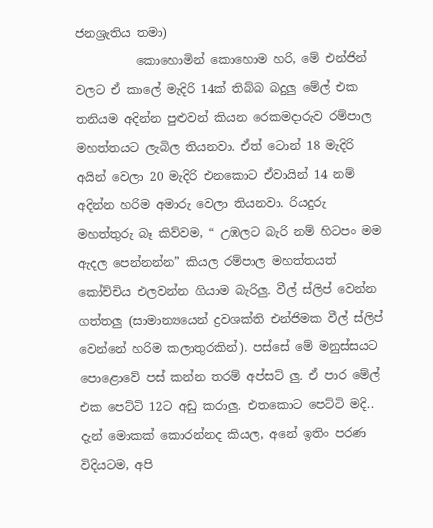ජනශ්‍රැතිය තමා)
          කොහොමින් කොහොම හරි, මේ එන්ජින් වලට ඒ කාලේ මැදිරි 14ක් තිබ්බ බදුලු මේල් එක තනියම අදින්න පුළුවන් කියන රෙකමදාරුව රම්පාල මහත්තයට ලැබිල තියනවා. ඒත් ටොන් 18 මැදිරි අයින් වෙලා 20 මැදිරි එනකොට ඒවායින් 14 නම් අදින්න හරිම අමාරු වෙලා තියනවා. රියදුරු මහත්තුරු බෑ කිව්වම, “ උඹලට බැරි නම් හිටපං මම ඇදල පෙන්නන්න” කියල රම්පාල මහත්තයත් කෝච්චිය එලවන්න ගියාම බැරිලු. වීල් ස්ලිප් වෙන්න ගත්තලු (සාමාන්‍යයෙන් ද්‍රවශක්ති එන්ජිමක වීල් ස්ලිප් වෙන්නේ හරිම කලාතුරකින්). පස්සේ මේ මනුස්සයට පොළොවේ පස් කන්න තරම් අප්සට් ලු. ඒ පාර මේල් එක පෙට්ටි 12ට අඩු කරාලු. එතකොට පෙට්ටි මදි.. දැන් මොකක් කොරන්නද කියල, අනේ ඉතිං පරණ විදියටම, අපි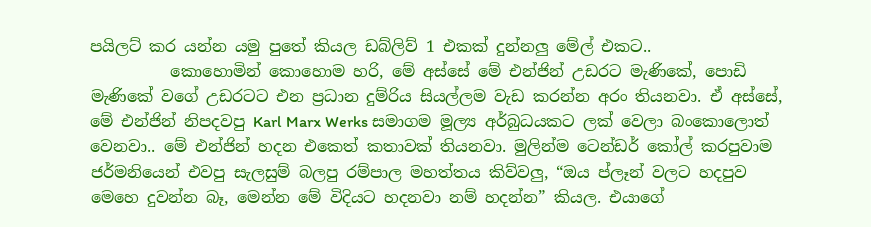පයිලට් කර යන්න යමු පුතේ කියල ඩබ්ලිව් 1 එකක් දුන්නලු මේල් එකට..
          කොහොමින් කොහොම හරි, මේ අස්සේ මේ එන්ජින් උඩරට මැණිකේ, පොඩි මැණිකේ වගේ උඩරටට එන ප්‍රධාන දුම්රිය සියල්ලම වැඩ කරන්න අරං තියනවා. ඒ අස්සේ, මේ එන්ජින් නිපදවපු Karl Marx Werks සමාගම මූල්‍ය අර්බුධයකට ලක් වෙලා බංකොලොත් වෙනවා.. මේ එන්ජින් හදන එකෙත් කතාවක් තියනවා. මුලින්ම ටෙන්ඩර් කෝල් කරපුවාම ජර්මනියෙන් එවපු සැලසුම් බලපු රම්පාල මහත්තය කිව්වලු, “ඔය ප්ලෑන් වලට හදපුව මෙහෙ දුවන්න බෑ, මෙන්න මේ විදියට හදනවා නම් හදන්න” කියල. එයාගේ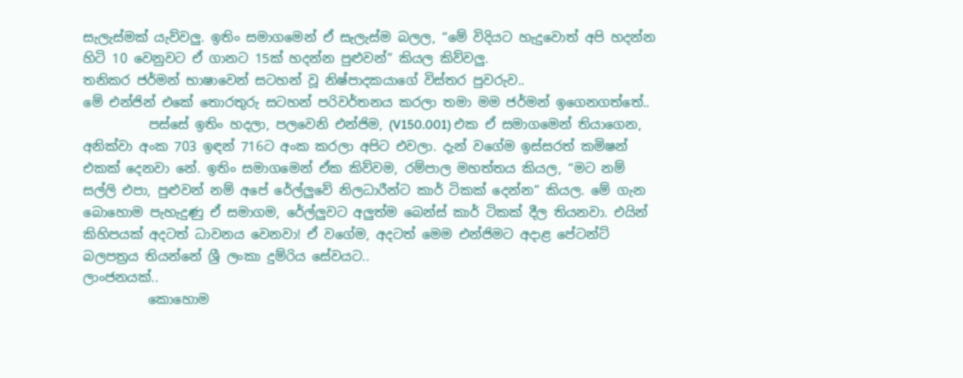සැලැස්මක් යැව්වලු. ඉතිං සමාගමෙන් ඒ සැලැස්ම බලල, “මේ විදියට හැදුවොත් අපි හදන්න හිටි 10 වෙනුවට ඒ ගානට 15ක් හදන්න පුළුවන්” කියල කිව්වලු.
තනිකර ජර්මන් භාෂාවෙන් සටහන් වූ නිෂ්පාදකයාගේ විස්තර පුවරුව..
මේ එන්ජින් එකේ තොරතුරු සටහන් පරිවර්තනය කරලා තමා මම ජර්මන් ඉගෙනගත්තේ..
          පස්සේ ඉතිං හදලා, පලවෙනි එන්ජිම, (V150.001) එක ඒ සමාගමෙන් තියාගෙන, අනික්වා අංක 703 ඉඳන් 716ට අංක කරලා අපිට එවලා. දැන් වගේම ඉස්සරත් කමිෂන් එකක් දෙනවා නේ. ඉතිං සමාගමෙන් ඒක කිව්වම, රම්පාල මහත්තය කියල, “මට නම් සල්ලි එපා, පුළුවන් නම් අපේ රේල්ලුවේ නිලධාරීන්ට කාර් ටිකක් දෙන්න” කියල. මේ ගැන බොහොම පැහැදුණු ඒ සමාගම, රේල්ලුවට අලුත්ම බෙන්ස් කාර් ටිකක් දීල තියනවා. එයින් කිහිපයක් අදටත් ධාවනය වෙනවා! ඒ වගේම, අදටත් මෙම එන්ජිමට අදාළ පේටන්ට් බලපත්‍රය තියන්නේ ශ්‍රී ලංකා දුම්රිය සේවයට..
ලාංජනයක්..
          කොහොම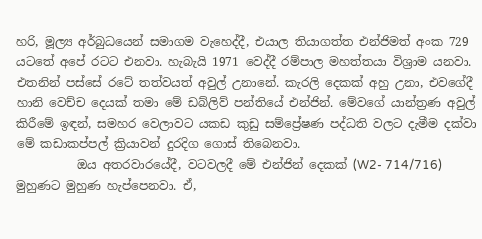හරි, මූල්‍ය අර්බුධයෙන් සමාගම වැහෙද්දී, එයාල තියාගත්ත එන්ජිමත් අංක 729 යටතේ අපේ රටට එනවා. හැබැයි 1971 වෙද්දී රම්පාල මහත්තයා විශ්‍රාම යනවා. එතනින් පස්සේ රටේ තත්වයත් අවුල් උනානේ. කැරලි දෙකක් අහු උනා, එවගේදී හානි වෙච්ච දෙයක් තමා මේ ඩබ්ලිව් පන්තියේ එන්ජින්. මේවගේ යාන්ත්‍රණ අවුල් කිරීමේ ඉඳන්, සමහර වෙලාවට යකඩ කුඩු සම්ප්‍රේෂණ පද්ධති වලට දැමීම දක්වා මේ කඩාකප්පල් ක්‍රියාවන් දුරදිග ගොස් තිබෙනවා.
          ඔය අතරවාරයේදී, වටවලදී මේ එන්ජින් දෙකක් (W2- 714/716)  මුහුණට මුහුණ හැප්පෙනවා. ඒ,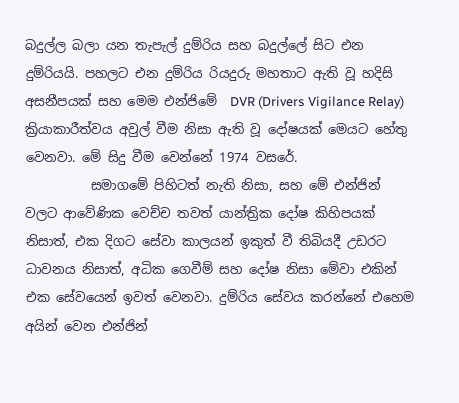බදුල්ල බලා යන තැපැල් දුම්රිය සහ බදුල්ලේ සිට එන දුම්රියයි. පහලට එන දුම්රිය රියදුරු මහතාට ඇති වූ හදිසි අසනීපයක් සහ මෙම එන්ජිමේ  DVR (Drivers Vigilance Relay) ක්‍රියාකාරීත්වය අවුල් වීම නිසා ඇති වූ දෝෂයක් මෙයට හේතු වෙනවා. මේ සිදු වීම වෙන්නේ 1974 වසරේ.
          සමාගමේ පිහිටත් නැති නිසා, සහ මේ එන්ජින් වලට ආවේණික වෙච්ච තවත් යාන්ත්‍රික දෝෂ කිහිපයක් නිසාත්, එක දිගට සේවා කාලයන් ඉකුත් වී තිබියදී උඩරට ධාවනය නිසාත්, අධික ගෙවීම් සහ දෝෂ නිසා මේවා එකින් එක සේවයෙන් ඉවත් වෙනවා. දුම්රිය සේවය කරන්නේ එහෙම අයින් වෙන එන්ජින්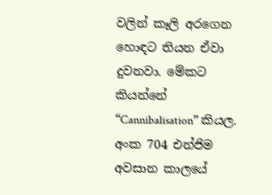වලින් කෑලි අරගෙන හොඳට තියන ඒවා දුවනවා. මේකට කියන්නේ “Cannibalisation” කියල.
අංක 704 එන්ජිම අවසාන කාලයේ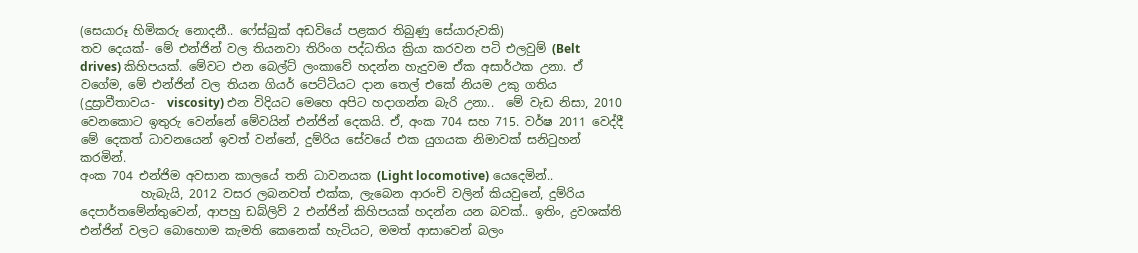(සෙයාරූ හිමිකරු නොදනී.. ෆේස්බුක් අඩවියේ පළකර තිබුණු සේයාරුවකි)
තව දෙයක්- මේ එන්ජින් වල තියනවා තිරිංග පද්ධතිය ක්‍රියා කරවන පටි එලවුම් (Belt drives) කිහිපයක්. මේවට එන බෙල්ට් ලංකාවේ හදන්න හැදුවම ඒක අසාර්ථක උනා. ඒ වගේම, මේ එන්ජින් වල තියන ගියර් පෙට්ටියට දාන තෙල් එකේ නියම උකු ගතිය (දුස්‍රාවීතාවය-  viscosity) එන විදියට මෙහෙ අපිට හදාගන්න බැරි උනා..  මේ වැඩ නිසා, 2010 වෙනකොට ඉතුරු වෙන්නේ මේවයින් එන්ජින් දෙකයි. ඒ, අංක 704 සහ 715. වර්ෂ 2011 වෙද්දී මේ දෙකත් ධාවනයෙන් ඉවත් වන්නේ, දුම්රිය සේවයේ එක යුගයක නිමාවක් සනිටුහන් කරමින්.
අංක 704 එන්ජිම අවසාන කාලයේ තනි ධාවනයක (Light locomotive) යෙදෙමින්..
          හැබැයි, 2012 වසර ලබනවත් එක්ක, ලැබෙන ආරංචි වලින් කියවුනේ, දුම්රිය දෙපාර්තමේන්තුවෙන්, ආපහු ඩබ්ලිව් 2 එන්ජින් කිහිපයක් හදන්න යන බවක්.. ඉතිං, ද්‍රවශක්ති එන්ජින් වලට බොහොම කැමති කෙනෙක් හැටියට, මමත් ආසාවෙන් බලං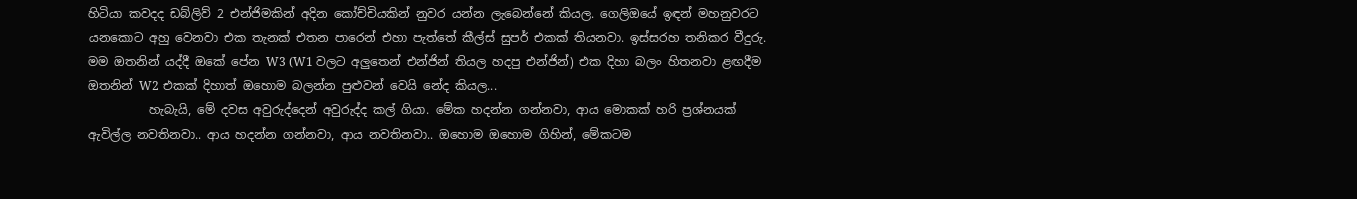හිටියා කවදද ඩබ්ලිව් 2 එන්ජිමකින් අදින කෝච්චියකින් නුවර යන්න ලැබෙන්නේ කියල. ගෙලිඔයේ ඉඳන් මහනුවරට යනකොට අහු වෙනවා එක තැනක් එතන පාරෙන් එහා පැත්තේ කීල්ස් සුපර් එකක් තියනවා. ඉස්සරහ තනිකර වීදුරු. මම ඔතනින් යද්දී ඔකේ පේන W3 (W1 වලට අලුතෙන් එන්ජින් තියල හදපු එන්ජින්) එක දිහා බලං හිතනවා ළඟදීම ඔතනින් W2 එකක් දිහාත් ඔහොම බලන්න පුළුවන් වෙයි නේද කියල...
          හැබැයි, මේ දවස අවුරුද්දෙන් අවුරුද්ද කල් ගියා. මේක හදන්න ගන්නවා, ආය මොකක් හරි ප්‍රශ්නයක් ඇවිල්ල නවතිනවා.. ආය හදන්න ගන්නවා, ආය නවතිනවා.. ඔහොම ඔහොම ගිහින්, මේකටම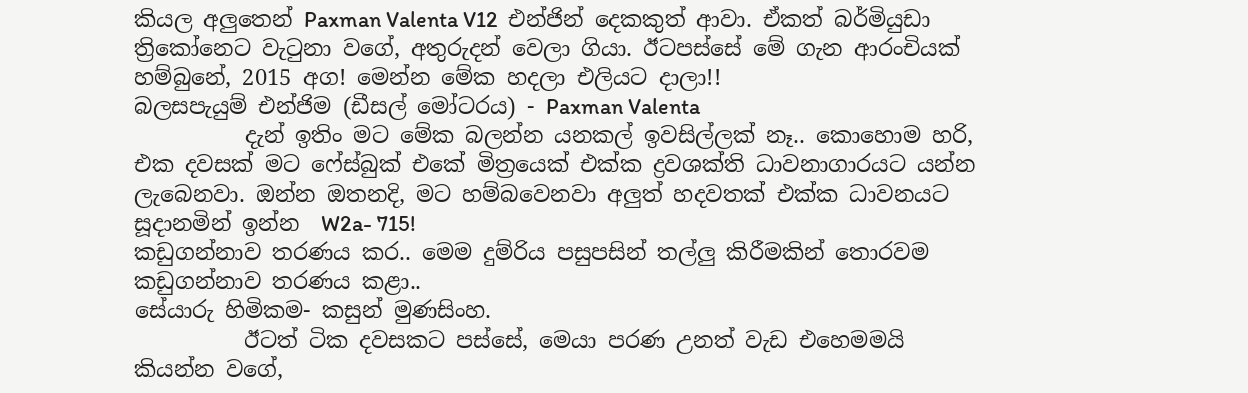කියල අලුතෙන් Paxman Valenta V12  එන්ජින් දෙකකුත් ආවා. ඒකත් බර්මියුඩා ත්‍රිකෝනෙට වැටුනා වගේ, අතුරුදන් වෙලා ගියා. ඊටපස්සේ මේ ගැන ආරංචියක් හම්බුනේ, 2015 අග! මෙන්න මේක හදලා එලියට දාලා!!
බලසපැයුම් එන්ජිම (ඩීසල් මෝටරය) - Paxman Valenta
          දැන් ඉතිං මට මේක බලන්න යනකල් ඉවසිල්ලක් නෑ.. කොහොම හරි, එක දවසක් මට ෆේස්බුක් එකේ මිත්‍රයෙක් එක්ක ද්‍රවශක්ති ධාවනාගාරයට යන්න ලැබෙනවා. ඔන්න ඔතනදි, මට හම්බවෙනවා අලුත් හදවතක් එක්ක ධාවනයට සූදානමින් ඉන්න  W2a- 715!
කඩුගන්නාව තරණය කර.. මෙම දුම්රිය පසුපසින් තල්ලු කිරීමකින් තොරවම කඩුගන්නාව තරණය කළා..
සේයාරු හිමිකම- කසුන් මුණසිංහ.
          ඊටත් ටික දවසකට පස්සේ, මෙයා පරණ උනත් වැඩ එහෙමමයි කියන්න වගේ,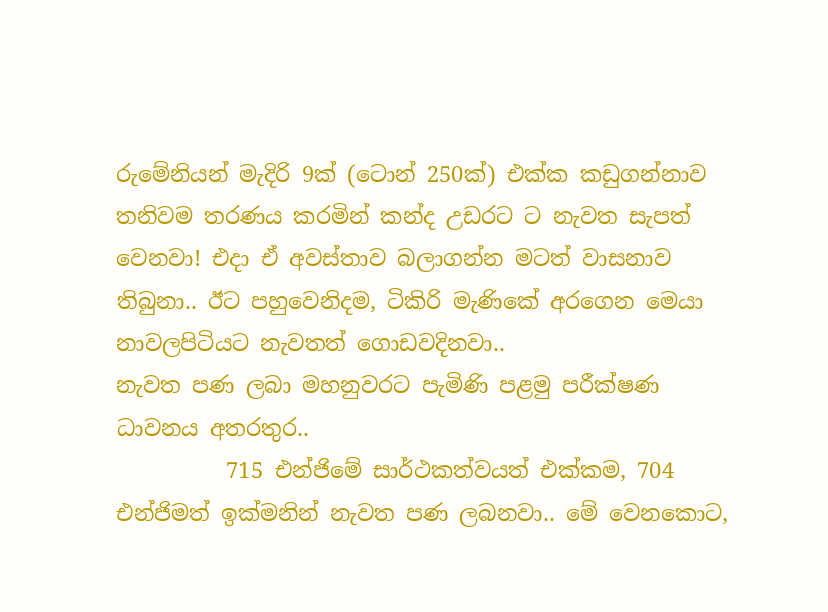රුමේනියන් මැදිරි 9ක් (ටොන් 250ක්) එක්ක කඩුගන්නාව තනිවම තරණය කරමින් කන්ද උඩරට ට නැවත සැපත් වෙනවා! එදා ඒ අවස්තාව බලාගන්න මටත් වාසනාව තිබුනා.. ඊට පහුවෙනිදම, ටිකිරි මැණිකේ අරගෙන මෙයා නාවලපිටියට නැවතත් ගොඩවදිනවා..
නැවත පණ ලබා මහනුවරට පැමිණි පළමු පරීක්ෂණ ධාවනය අතරතුර..
          715 එන්ජිමේ සාර්ථකත්වයත් එක්කම, 704 එන්ජිමත් ඉක්මනින් නැවත පණ ලබනවා.. මේ වෙනකොට,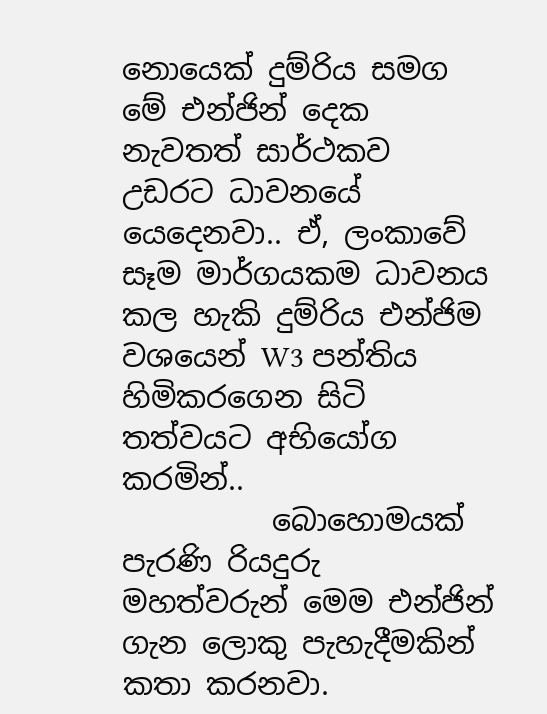නොයෙක් දුම්රිය සමග මේ එන්ජින් දෙක නැවතත් සාර්ථකව උඩරට ධාවනයේ යෙදෙනවා.. ඒ, ලංකාවේ සෑම මාර්ගයකම ධාවනය කල හැකි දුම්රිය එන්ජිම වශයෙන් W3 පන්තිය හිමිකරගෙන සිටි තත්වයට අභියෝග කරමින්..
          බොහොමයක් පැරණි රියදුරු මහත්වරුන් මෙම එන්ජින් ගැන ලොකු පැහැදීමකින් කතා කරනවා.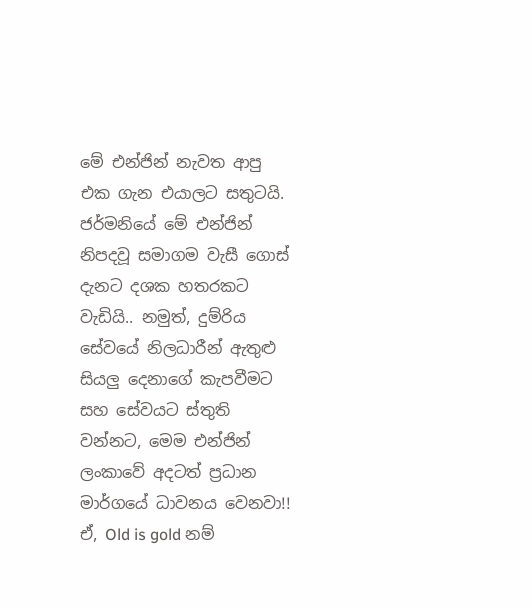මේ එන්ජින් නැවත ආපු එක ගැන එයාලට සතුටයි. ජර්මනියේ මේ එන්ජින් නිපදවූ සමාගම වැසී ගොස් දැනට දශක හතරකට වැඩියි.. නමුත්, දුම්රිය සේවයේ නිලධාරීන් ඇතුළු සියලු දෙනාගේ කැපවීමට සහ සේවයට ස්තුති වන්නට, මෙම එන්ජින් ලංකාවේ අදටත් ප්‍රධාන මාර්ගයේ ධාවනය වෙනවා!! ඒ, Old is gold නම්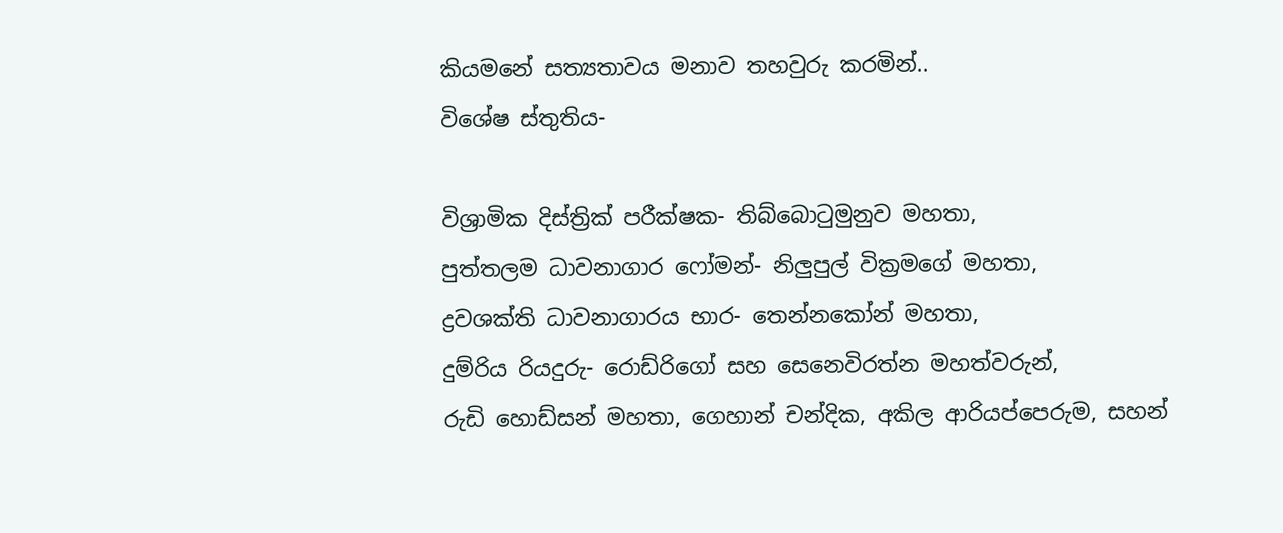කියමනේ සත්‍යතාවය මනාව තහවුරු කරමින්..
විශේෂ ස්තුතිය-

විශ්‍රාමික දිස්ත්‍රික් පරීක්ෂක- තිබ්බොටුමුනුව මහතා,
පුත්තලම ධාවනාගාර ෆෝමන්- නිලුපුල් වික්‍රමගේ මහතා,
ද්‍රවශක්ති ධාවනාගාරය භාර- තෙන්නකෝන් මහතා,
දුම්රිය රියදුරු- රොඩ්රිගෝ සහ සෙනෙවිරත්න මහත්වරුන්,
රුඩි හොඩ්සන් මහතා, ගෙහාන් චන්දික, අකිල ආරියප්පෙරුම, සහන්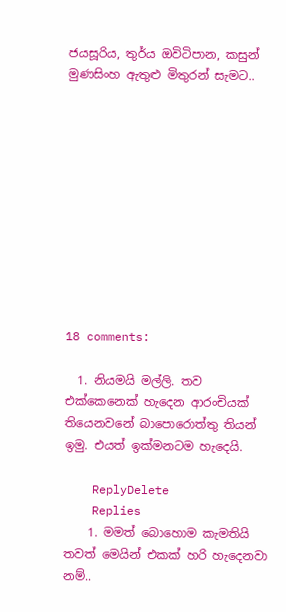ජයසූරිය, තුර්ය ඔවිටිපාන, කසුන් මුණසිංහ ඇතුළු මිතුරන් සැමට..











18 comments:

  1. නියමයි මල්ලි. තව එක්කෙනෙක් හැදෙන ආරංචියක් තියෙනවනේ බාපොරොත්තු තියන් ඉමු. එයත් ඉක්මනටම හැදෙයි.

    ReplyDelete
    Replies
    1. මමත් බොහොම කැමතියි තවත් මෙයින් එකක් හරි හැදෙනවා නම්..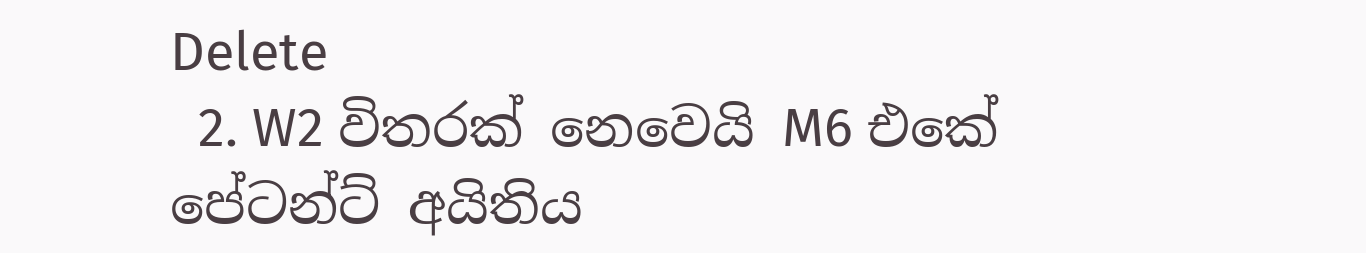Delete
  2. W2 විතරක් නෙවෙයි M6 එකේ පේටන්ට් අයිතිය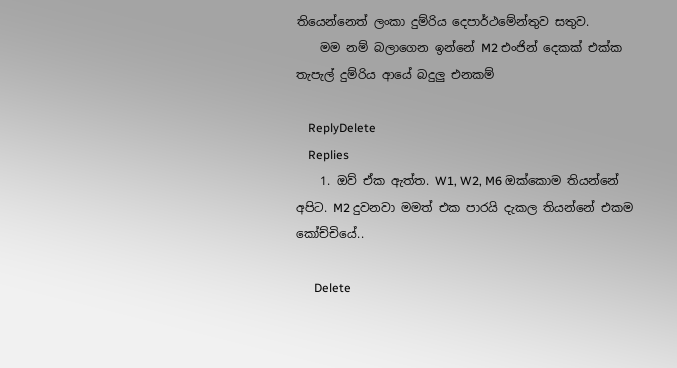තියෙන්නෙත් ලංකා දුම්රිය දෙපාර්ථමේන්තුව සතුව.
    මම නම් බලාගෙන ඉන්නේ M2 එංජින් දෙකක් එක්ක තැපැල් දුම්රිය ආයේ බදුලු එනකම්

    ReplyDelete
    Replies
    1. ඔව් ඒක ඇත්ත. W1, W2, M6 ඔක්කොම තියන්නේ අපිට. M2 දුවනවා මමත් එක පාරයි දැකල තියන්නේ එකම කෝච්චියේ..

      Delete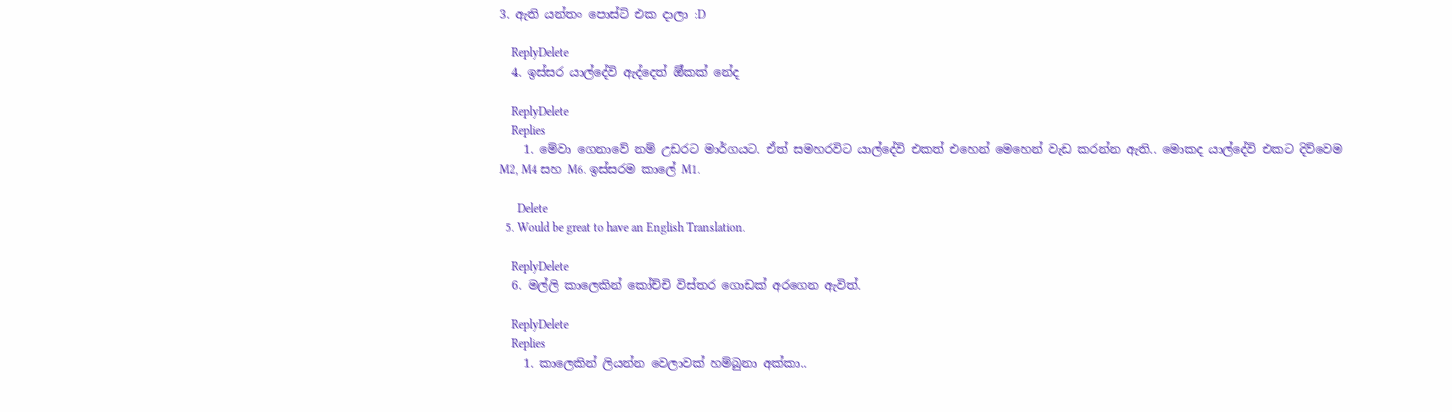3. ඇති යන්තං පොස්ට් එක දාලා :D

    ReplyDelete
  4. ඉස්සර යාල්දේවි ඇද්දෙත් ඕ්කක් නේද

    ReplyDelete
    Replies
    1. මේවා ගෙනාවේ නම් උඩරට මාර්ගයට. ඒත් සමහරවිට යාල්දේවි එකත් එහෙන් මෙහෙන් වැඩ කරන්න ඇති.. මොකද යාල්දේවි එකට දිව්වෙම M2, M4 සහ M6. ඉස්සරම කාලේ M1.

      Delete
  5. Would be great to have an English Translation.

    ReplyDelete
  6. මල්ලි කාලෙකින් කෝච්චි විස්තර ගොඩක් අරගෙන ඇවිත්.

    ReplyDelete
    Replies
    1. කාලෙකින් ලියන්න වෙලාවක් හම්බුනා අක්කා..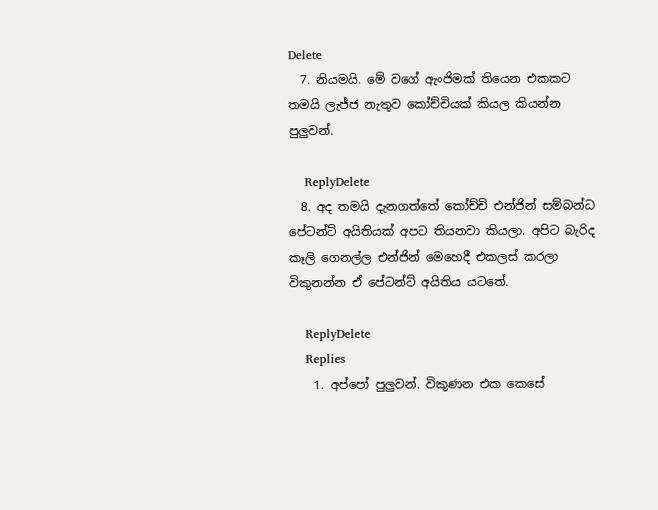Delete
  7. නියමයි. මේ වගේ ඇංජිමක් තියෙන එකකට තමයි ලැජ්ජ නැතුව කෝච්චියක් කියල කියන්න පුලුවන්.

    ReplyDelete
  8. අද තමයි දැනගත්තේ කෝච්චි එන්ජින් සම්බන්ධ පේටන්ට් අයිතියක් අපට තියනවා කියලා. අපිට බැරිද කෑලි ගෙනල්ල එන්ජින් මෙහෙදී එකලස් කරලා විකුනන්න ඒ පේටන්ට් අයිතිය යටතේ.

    ReplyDelete
    Replies
    1. අප්පෝ පුලුවන්. විකුණන එක කෙසේ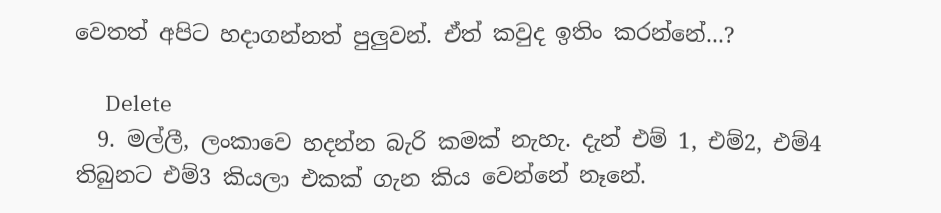වෙතත් අපිට හදාගන්නත් පුලුවන්. ඒත් කවුද ඉතිං කරන්නේ...?

      Delete
  9. මල්ලී, ලංකාවෙ හදන්න බැරි කමක් නැහැ. දැන් එම් 1, එම්2, එම්4 තිබුනට එම්3 කියලා එකක් ගැන කිය වෙන්නේ නෑනේ.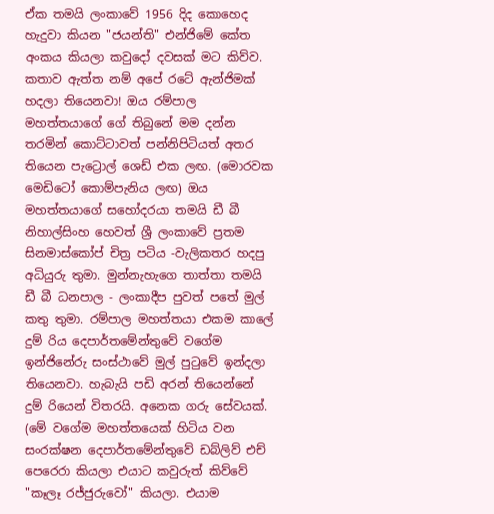ඒක තමයි ලංකාවේ 1956 දිද කොහෙද හැදුවා කියන "ජයන්ති" එන්ජිමේ කේත අංකය කියලා කවුදෝ දවසක් මට කිව්ව. කතාව ඇත්ත නම් අපේ රටේ ඇන්ජිමක් හදලා තියෙනවා! ඔය රම්පාල මහත්තයාගේ ගේ තිබුනේ මම දන්න තරමින් කොට්ටාවත් පන්නිපිටියත් අතර තියෙන පැට්‍රොල් ශෙඩ් එක ලඟ. (මොරවක මෙඩිටෝ කොම්පැනිය ලඟ) ඔය මහත්තයාගේ සහෝදරයා තමයි ඩී බී නිහාල්සිංහ හෙවත් ශ්‍රී ලංකාවේ ප්‍රතම සිනමාස්කෝප් චිත්‍ර පටිය -වැලිකතර හදපු අධියුරු තුමා. මුන්නැහැගෙ තාත්තා තමයි ඩී බී ධනපාල - ලංකාදීප පුවත් පතේ මුල් කතු තුමා. රම්පාල මහත්තයා එකම කාලේ දුම් රිය දෙපාර්තමේන්තුවේ වගේම ඉන්ජිනේරු සංස්ථාවේ මුල් පුටුවේ ඉන්දලා තියෙනවා. හැබැයි පඩි අරන් තියෙන්නේ දුම් රියෙන් විතරයි. අනෙක ගරු සේවයක්. (මේ වගේම මහත්තයෙක් හිටිය වන සංරක්ෂන දෙපාර්තමේන්තුවේ ඩබ්ලිව් එච් පෙරෙරා කියලා එයාට කවුරුත් කිව්වේ "කෑලෑ රජ්ජුරුවෝ" කියලා. එයාම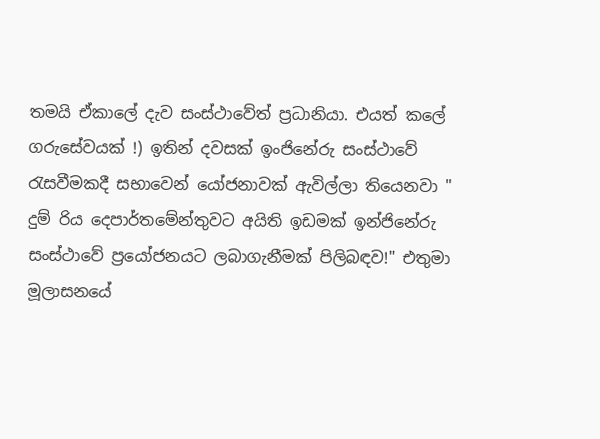තමයි ඒකාලේ දැව සංස්ථාවේත් ප්‍රධානියා. එයත් කලේ ගරුසේවයක් !) ඉතින් දවසක් ඉංජිනේරු සංස්ථාවේ රැසවීමකදී සභාවෙන් යෝජනාවක් ඇවිල්ලා තියෙනවා " දුම් රිය දෙපාර්තමේන්තුවට අයිති ඉඩමක් ඉන්ජිනේරු සංස්ථාවේ ප්‍රයෝජනයට ලබාගැනීමක් පිලිබඳව!" එතුමා මූලාසනයේ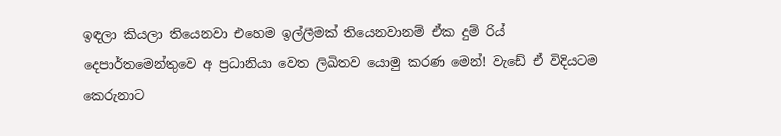ඉඳලා කියලා තියෙනවා එහෙම ඉල්ලීමක් තියෙනවානම් ඒක දුම් රිය් දෙපාර්තමෙන්තුවෙ අ ප්‍රධානියා වෙත ලිඛිතව යොමු කරණ මෙන්! වැඩේ ඒ විදියටම කෙරුනාට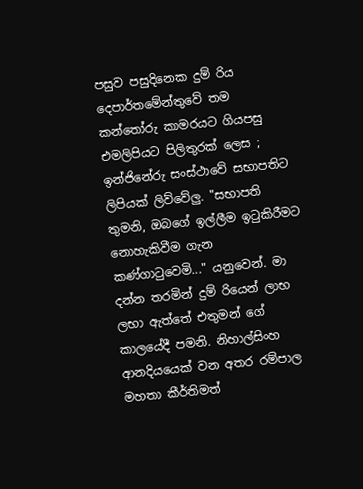පසුව පසුදිනෙක දුම් රිය දෙපාර්තමේන්තුවේ තම කන්තෝරු කාමරයට ගියපසු එමලිපියට පිලිතුරක් ලෙස ; ඉන්ජිනේරු සංස්ථාවේ සභාපතිට ලිපියක් ලිව්වේලු. "සභාපති තුමනි, ඔබගේ ඉල්ලීම ඉටුකිරීමට නොහැකිවීම ගැන කණ්ගාටුවෙමි..." යනුවෙන්. මා දන්න තරමින් දුම් රියෙන් ලාභ ලභා ඇත්තේ එතුමන් ගේ කාලයේදී පමනි. නිහාල්සිංහ ආනදියයෙක් වන අතර රම්පාල මහතා කීර්තිමත්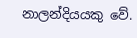නාලන්දියයකු වේ.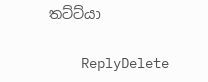තට්ට්යා

    ReplyDelete